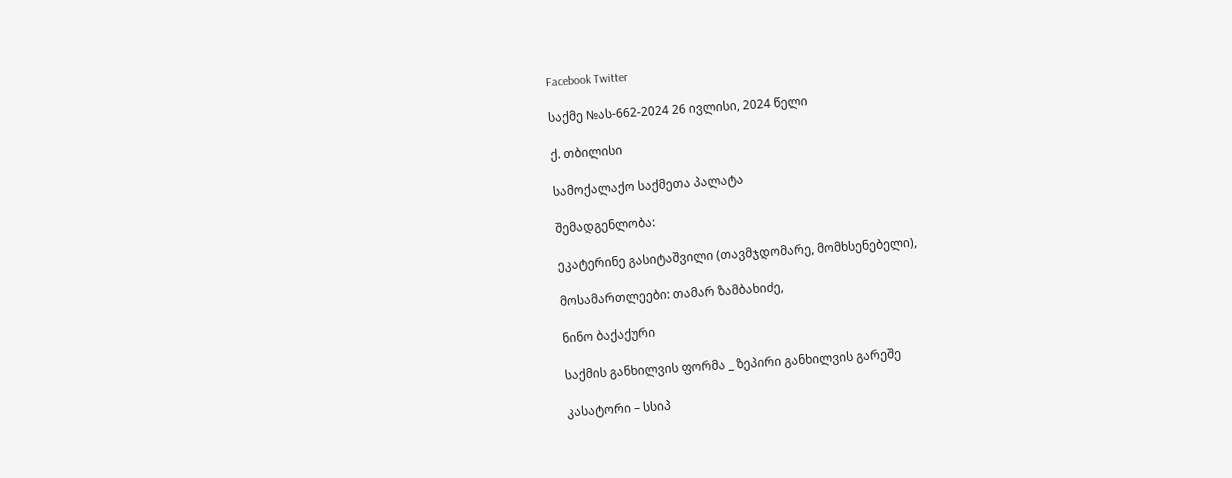Facebook Twitter

საქმე №ას-662-2024 26 ივლისი, 2024 წელი

ქ. თბილისი

სამოქალაქო საქმეთა პალატა

შემადგენლობა:

ეკატერინე გასიტაშვილი (თავმჯდომარე, მომხსენებელი),

მოსამართლეები: თამარ ზამბახიძე,

ნინო ბაქაქური

საქმის განხილვის ფორმა _ ზეპირი განხილვის გარეშე

კასატორი – სსიპ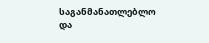საგანმანათლებლო და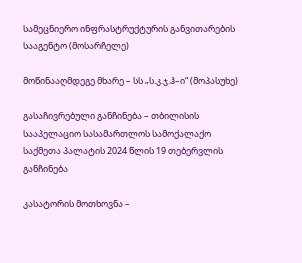სამეცნიერო ინფრასტრუქტურის განვითარების სააგენტო (მოსარჩელე)

მოწინააღმდეგე მხარე – სს „ს.კ.ჯ.ჰ–ი“ (მოპასუხე)

გასაჩივრებული განჩინება – თბილისის სააპელაციო სასამართლოს სამოქალაქო საქმეთა პალატის 2024 წლის 19 თებერვლის განჩინება

კასატორის მოთხოვნა –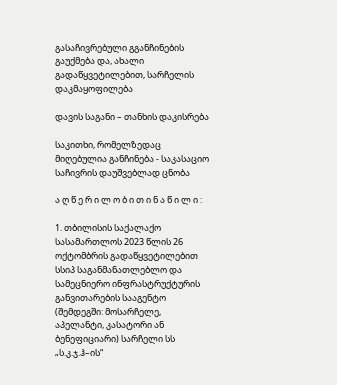გასაჩივრებული გგანჩინების გაუქმება და, ახალი გადაწყვეტილებით, სარჩელის დაკმაყოფილება

დავის საგანი – თანხის დაკისრება

საკითხი, რომელზედაც მიღებულია განჩინება - საკასაციო საჩივრის დაუშვებლად ცნობა

ა ღ წ ე რ ი ლ ო ბ ი თ ი ნ ა წ ი ლ ი :

1. თბილისის საქალაქო სასამართლოს 2023 წლის 26 ოქტომბრის გადაწყვეტილებით სსიპ საგანმანათლებლო და სამეცნიერო ინფრასტრუქტურის განვითარების სააგენტო (შემდეგში: მოსარჩელე, აპელანტი, კასატორი ან ბენეფიციარი) სარჩელი სს „ს.კ.ჯ.ჰ–ის“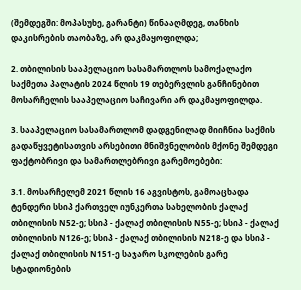(შემდეგში: მოპასუხე, გარანტი) წინააღმდეგ, თანხის დაკისრების თაობაზე, არ დაკმაყოფილდა;

2. თბილისის სააპელაციო სასამართლოს სამოქალაქო საქმეთა პალატის 2024 წლის 19 თებერვლის განჩინებით მოსარჩელის სააპელაციო საჩივარი არ დაკმაყოფილდა.

3. სააპელაციო სასამართლომ დადგენილად მიიჩნია საქმის გადაწყვეტისათვის არსებითი მნიშვნელობის მქონე შემდეგი ფაქტობრივი და სამართლებრივი გარემოებები:

3.1. მოსარჩელემ 2021 წლის 16 აგვისტოს, გამოაცხადა ტენდერი სსიპ ქართველ იუნკერთა სახელობის ქალაქ თბილისის N52-ე; სსიპ - ქალაქ თბილისის N55-ე; სსიპ - ქალაქ თბილისის N126-ე; სსიპ - ქალაქ თბილისის N218-ე და სსიპ - ქალაქ თბილისის N151-ე საჯარო სკოლების გარე სტადიონების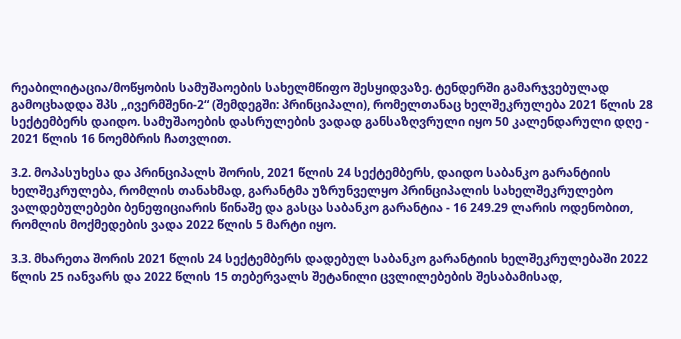რეაბილიტაცია/მოწყობის სამუშაოების სახელმწიფო შესყიდვაზე. ტენდერში გამარჯვებულად გამოცხადდა შპს ,,ივერმშენი-2“ (შემდეგში: პრინციპალი), რომელთანაც ხელშეკრულება 2021 წლის 28 სექტემბერს დაიდო. სამუშაოების დასრულების ვადად განსაზღვრული იყო 50 კალენდარული დღე - 2021 წლის 16 ნოემბრის ჩათვლით.

3.2. მოპასუხესა და პრინციპალს შორის, 2021 წლის 24 სექტემბერს, დაიდო საბანკო გარანტიის ხელშეკრულება, რომლის თანახმად, გარანტმა უზრუნველყო პრინციპალის სახელშეკრულებო ვალდებულებები ბენეფიციარის წინაშე და გასცა საბანკო გარანტია - 16 249.29 ლარის ოდენობით, რომლის მოქმედების ვადა 2022 წლის 5 მარტი იყო.

3.3. მხარეთა შორის 2021 წლის 24 სექტემბერს დადებულ საბანკო გარანტიის ხელშეკრულებაში 2022 წლის 25 იანვარს და 2022 წლის 15 თებერვალს შეტანილი ცვლილებების შესაბამისად,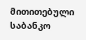მითითებული საბანკო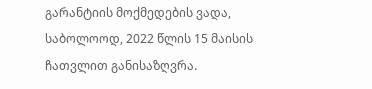გარანტიის მოქმედების ვადა, საბოლოოდ, 2022 წლის 15 მაისის ჩათვლით განისაზღვრა.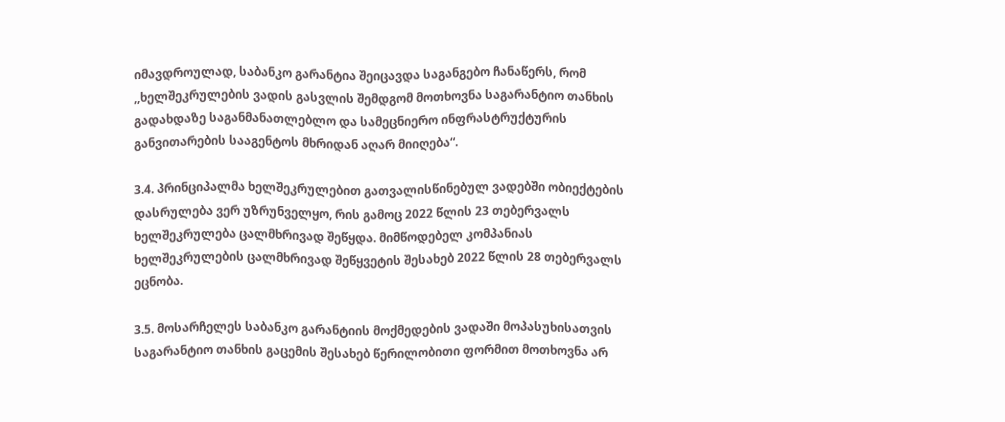იმავდროულად, საბანკო გარანტია შეიცავდა საგანგებო ჩანაწერს, რომ ,,ხელშეკრულების ვადის გასვლის შემდგომ მოთხოვნა საგარანტიო თანხის გადახდაზე საგანმანათლებლო და სამეცნიერო ინფრასტრუქტურის განვითარების სააგენტოს მხრიდან აღარ მიიღება“.

3.4. პრინციპალმა ხელშეკრულებით გათვალისწინებულ ვადებში ობიექტების დასრულება ვერ უზრუნველყო, რის გამოც 2022 წლის 23 თებერვალს ხელშეკრულება ცალმხრივად შეწყდა. მიმწოდებელ კომპანიას ხელშეკრულების ცალმხრივად შეწყვეტის შესახებ 2022 წლის 28 თებერვალს ეცნობა.

3.5. მოსარჩელეს საბანკო გარანტიის მოქმედების ვადაში მოპასუხისათვის საგარანტიო თანხის გაცემის შესახებ წერილობითი ფორმით მოთხოვნა არ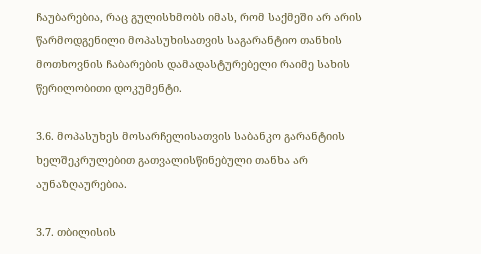ჩაუბარებია, რაც გულისხმობს იმას, რომ საქმეში არ არის წარმოდგენილი მოპასუხისათვის საგარანტიო თანხის მოთხოვნის ჩაბარების დამადასტურებელი რაიმე სახის წერილობითი დოკუმენტი.

3.6. მოპასუხეს მოსარჩელისათვის საბანკო გარანტიის ხელშეკრულებით გათვალისწინებული თანხა არ აუნაზღაურებია.

3.7. თბილისის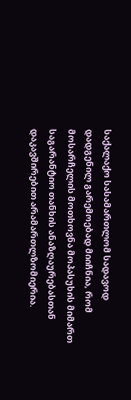საქალაქო სასამართლომ სადავოდ დადგენილ გარემოებად მიიჩნია, რომ მოსარჩელის მოთხოვნა მოპასუხის მიმართ საგარანტიო თანხის ანაზღაურებასთან დაკავშირებით არამართლზომიერია.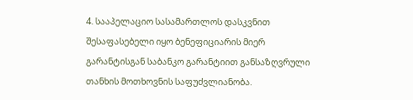4. სააპელაციო სასამართლოს დასკვნით შესაფასებელი იყო ბენეფიციარის მიერ გარანტისგან საბანკო გარანტიით განსაზღვრული თანხის მოთხოვნის საფუძვლიანობა.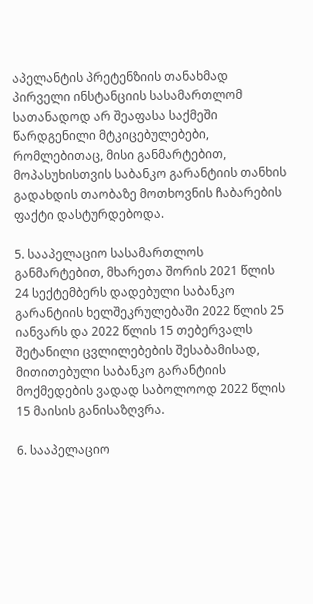აპელანტის პრეტენზიის თანახმად პირველი ინსტანციის სასამართლომ სათანადოდ არ შეაფასა საქმეში წარდგენილი მტკიცებულებები, რომლებითაც, მისი განმარტებით, მოპასუხისთვის საბანკო გარანტიის თანხის გადახდის თაობაზე მოთხოვნის ჩაბარების ფაქტი დასტურდებოდა.

5. სააპელაციო სასამართლოს განმარტებით, მხარეთა შორის 2021 წლის 24 სექტემბერს დადებული საბანკო გარანტიის ხელშეკრულებაში 2022 წლის 25 იანვარს და 2022 წლის 15 თებერვალს შეტანილი ცვლილებების შესაბამისად, მითითებული საბანკო გარანტიის მოქმედების ვადად საბოლოოდ 2022 წლის 15 მაისის განისაზღვრა.

6. სააპელაციო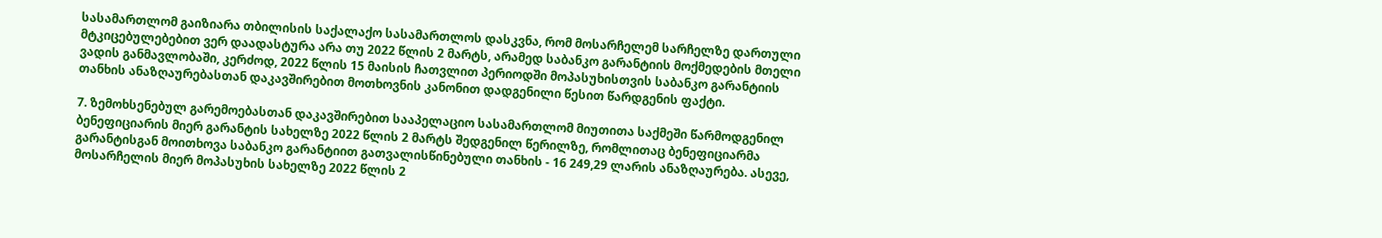სასამართლომ გაიზიარა თბილისის საქალაქო სასამართლოს დასკვნა, რომ მოსარჩელემ სარჩელზე დართული მტკიცებულებებით ვერ დაადასტურა არა თუ 2022 წლის 2 მარტს, არამედ საბანკო გარანტიის მოქმედების მთელი ვადის განმავლობაში, კერძოდ, 2022 წლის 15 მაისის ჩათვლით პერიოდში მოპასუხისთვის საბანკო გარანტიის თანხის ანაზღაურებასთან დაკავშირებით მოთხოვნის კანონით დადგენილი წესით წარდგენის ფაქტი.

7. ზემოხსენებულ გარემოებასთან დაკავშირებით სააპელაციო სასამართლომ მიუთითა საქმეში წარმოდგენილ ბენეფიციარის მიერ გარანტის სახელზე 2022 წლის 2 მარტს შედგენილ წერილზე, რომლითაც ბენეფიციარმა გარანტისგან მოითხოვა საბანკო გარანტიით გათვალისწინებული თანხის - 16 249,29 ლარის ანაზღაურება. ასევე, მოსარჩელის მიერ მოპასუხის სახელზე 2022 წლის 2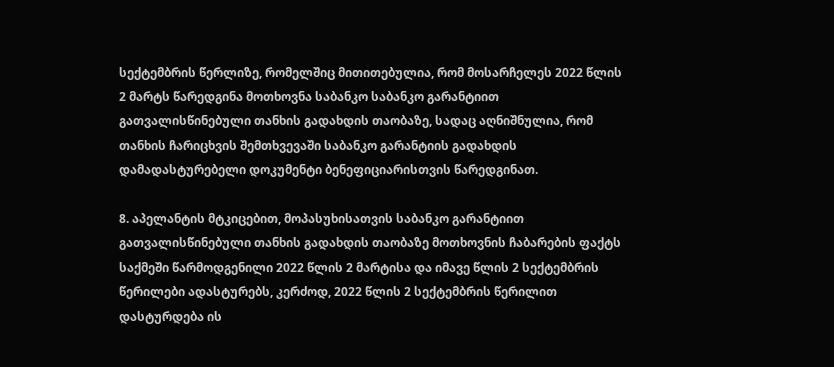სექტემბრის წერლიზე, რომელშიც მითითებულია, რომ მოსარჩელეს 2022 წლის 2 მარტს წარედგინა მოთხოვნა საბანკო საბანკო გარანტიით გათვალისწინებული თანხის გადახდის თაობაზე, სადაც აღნიშნულია, რომ თანხის ჩარიცხვის შემთხვევაში საბანკო გარანტიის გადახდის დამადასტურებელი დოკუმენტი ბენეფიციარისთვის წარედგინათ.

8. აპელანტის მტკიცებით, მოპასუხისათვის საბანკო გარანტიით გათვალისწინებული თანხის გადახდის თაობაზე მოთხოვნის ჩაბარების ფაქტს საქმეში წარმოდგენილი 2022 წლის 2 მარტისა და იმავე წლის 2 სექტემბრის წერილები ადასტურებს, კერძოდ, 2022 წლის 2 სექტემბრის წერილით დასტურდება ის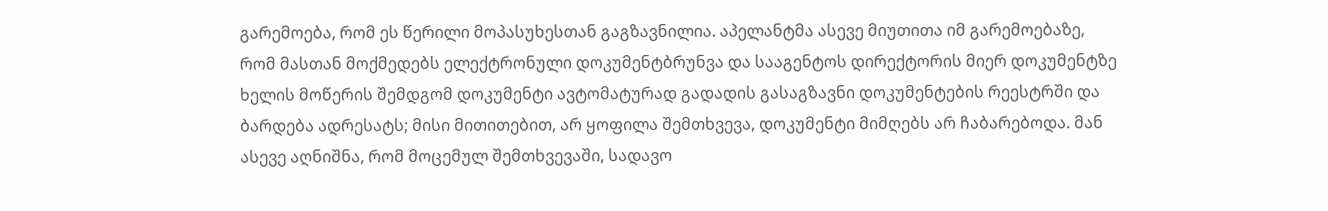გარემოება, რომ ეს წერილი მოპასუხესთან გაგზავნილია. აპელანტმა ასევე მიუთითა იმ გარემოებაზე, რომ მასთან მოქმედებს ელექტრონული დოკუმენტბრუნვა და სააგენტოს დირექტორის მიერ დოკუმენტზე ხელის მოწერის შემდგომ დოკუმენტი ავტომატურად გადადის გასაგზავნი დოკუმენტების რეესტრში და ბარდება ადრესატს; მისი მითითებით, არ ყოფილა შემთხვევა, დოკუმენტი მიმღებს არ ჩაბარებოდა. მან ასევე აღნიშნა, რომ მოცემულ შემთხვევაში, სადავო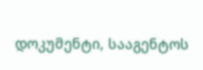დოკუმენტი, სააგენტოს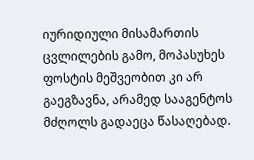იურიდიული მისამართის ცვლილების გამო, მოპასუხეს ფოსტის მეშვეობით კი არ გაეგზავნა, არამედ სააგენტოს მძღოლს გადაეცა წასაღებად.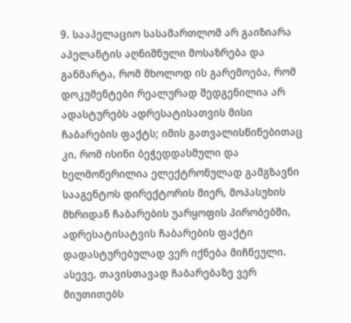9. სააპელაციო სასამართლომ არ გაიზიარა აპელანტის აღნიშნული მოსაზრება და განმარტა, რომ მხოლოდ ის გარემოება, რომ დოკუმენტები რეალურად შედგენილია არ ადასტურებს ადრესატისათვის მისი ჩაბარების ფაქტს; იმის გათვალისწინებითაც კი, რომ ისინი ბეჭედდასმული და ხელმოწერილია ელექტრონულად გამგზავნი სააგენტოს დირექტორის მიერ, მოპასუხის მხრიდან ჩაბარების უარყოფის პირობებში, ადრესატისატვის ჩაბარების ფაქტი დადასტურებულად ვერ იქნება მიჩნეული. ასევე, თავისთავად ჩაბარებაზე ვერ მიუთითებს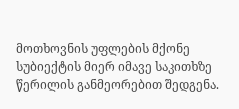მოთხოვნის უფლების მქონე სუბიექტის მიერ იმავე საკითხზე წერილის განმეორებით შედგენა.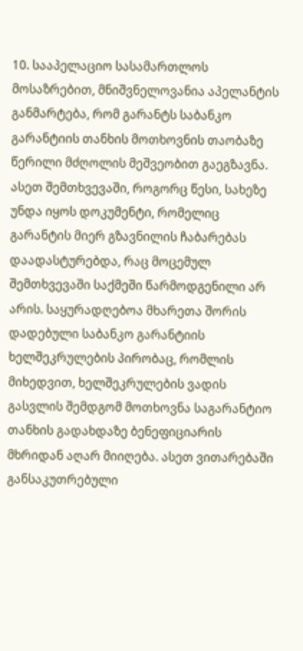10. სააპელაციო სასამართლოს მოსაზრებით, მნიშვნელოვანია აპელანტის განმარტება, რომ გარანტს საბანკო გარანტიის თანხის მოთხოვნის თაობაზე წერილი მძღოლის მეშვეობით გაეგზავნა. ასეთ შემთხვევაში, როგორც წესი, სახეზე უნდა იყოს დოკუმენტი, რომელიც გარანტის მიერ გზავნილის ჩაბარებას დაადასტურებდა, რაც მოცემულ შემთხვევაში საქმეში წარმოდგენილი არ არის. საყურადღებოა მხარეთა შორის დადებული საბანკო გარანტიის ხელშეკრულების პირობაც, რომლის მიხედვით, ხელშეკრულების ვადის გასვლის შემდგომ მოთხოვნა საგარანტიო თანხის გადახდაზე ბენეფიციარის მხრიდან აღარ მიიღება. ასეთ ვითარებაში განსაკუთრებული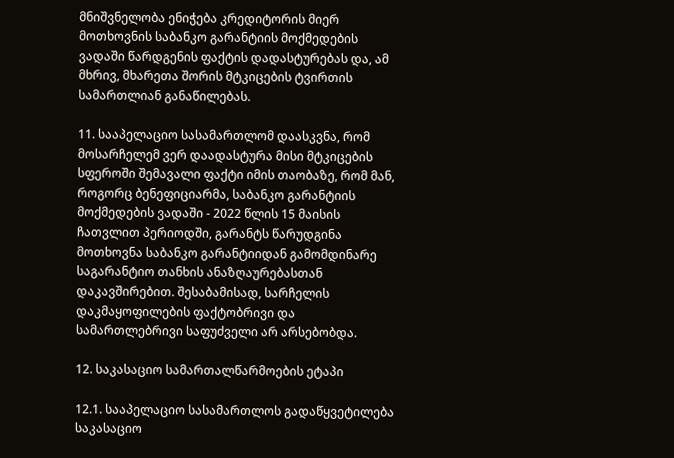მნიშვნელობა ენიჭება კრედიტორის მიერ მოთხოვნის საბანკო გარანტიის მოქმედების ვადაში წარდგენის ფაქტის დადასტურებას და, ამ მხრივ, მხარეთა შორის მტკიცების ტვირთის სამართლიან განაწილებას.

11. სააპელაციო სასამართლომ დაასკვნა, რომ მოსარჩელემ ვერ დაადასტურა მისი მტკიცების სფეროში შემავალი ფაქტი იმის თაობაზე, რომ მან, როგორც ბენეფიციარმა, საბანკო გარანტიის მოქმედების ვადაში - 2022 წლის 15 მაისის ჩათვლით პერიოდში, გარანტს წარუდგინა მოთხოვნა საბანკო გარანტიიდან გამომდინარე საგარანტიო თანხის ანაზღაურებასთან დაკავშირებით. შესაბამისად, სარჩელის დაკმაყოფილების ფაქტობრივი და სამართლებრივი საფუძველი არ არსებობდა.

12. საკასაციო სამართალწარმოების ეტაპი

12.1. სააპელაციო სასამართლოს გადაწყვეტილება საკასაციო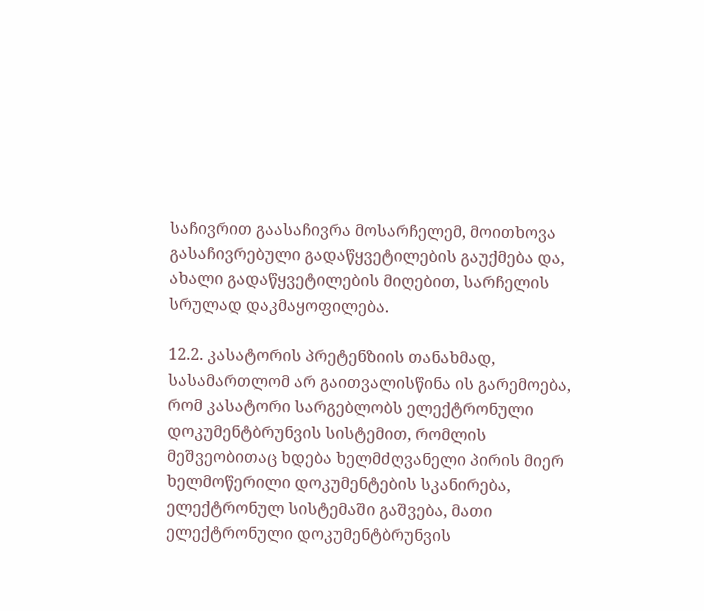საჩივრით გაასაჩივრა მოსარჩელემ, მოითხოვა გასაჩივრებული გადაწყვეტილების გაუქმება და, ახალი გადაწყვეტილების მიღებით, სარჩელის სრულად დაკმაყოფილება.

12.2. კასატორის პრეტენზიის თანახმად, სასამართლომ არ გაითვალისწინა ის გარემოება, რომ კასატორი სარგებლობს ელექტრონული დოკუმენტბრუნვის სისტემით, რომლის მეშვეობითაც ხდება ხელმძღვანელი პირის მიერ ხელმოწერილი დოკუმენტების სკანირება, ელექტრონულ სისტემაში გაშვება, მათი ელექტრონული დოკუმენტბრუნვის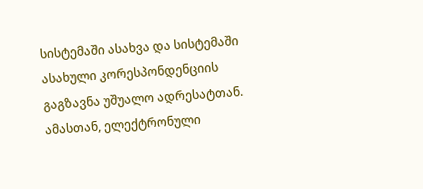სისტემაში ასახვა და სისტემაში ასახული კორესპონდენციის გაგზავნა უშუალო ადრესატთან. ამასთან, ელექტრონული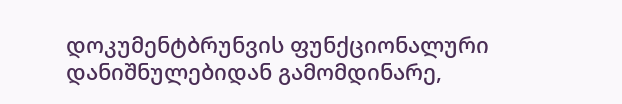დოკუმენტბრუნვის ფუნქციონალური დანიშნულებიდან გამომდინარე,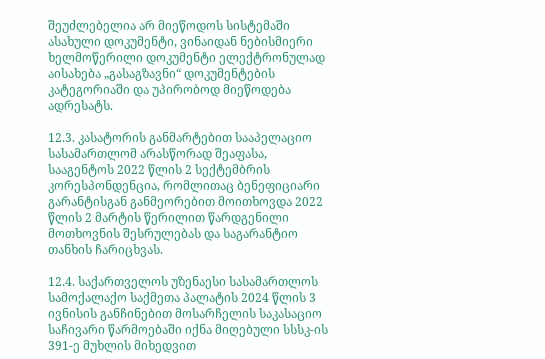შეუძლებელია არ მიეწოდოს სისტემაში ასახული დოკუმენტი, ვინაიდან ნებისმიერი ხელმოწერილი დოკუმენტი ელექტრონულად აისახება „გასაგზავნი“ დოკუმენტების კატეგორიაში და უპირობოდ მიეწოდება ადრესატს.

12.3. კასატორის განმარტებით სააპელაციო სასამართლომ არასწორად შეაფასა, სააგენტოს 2022 წლის 2 სექტემბრის კორესპონდენცია, რომლითაც ბენეფიციარი გარანტისგან განმეორებით მოითხოვდა 2022 წლის 2 მარტის წერილით წარდგენილი მოთხოვნის შესრულებას და საგარანტიო თანხის ჩარიცხვას.

12.4. საქართველოს უზენაესი სასამართლოს სამოქალაქო საქმეთა პალატის 2024 წლის 3 ივნისის განჩინებით მოსარჩელის საკასაციო საჩივარი წარმოებაში იქნა მიღებული სსსკ-ის 391-ე მუხლის მიხედვით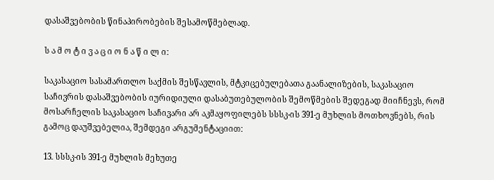დასაშვებობის წინაპირობების შესამოწმებლად.

ს ა მ ო ტ ი ვ ა ც ი ო ნ ა წ ი ლ ი:

საკასაციო სასამართლო საქმის შესწავლის, მტკიცებულებათა გაანალიზების, საკასაციო საჩივრის დასაშვებობის იურიდიული დასაბუთებულობის შემოწმების შედეგად მიიჩნევს, რომ მოსარჩელის საკასაციო საჩივარი არ აკმაყოფილებს სსსკ-ის 391-ე მუხლის მოთხოვნებს, რის გამოც დაუშვებელია, შემდეგი არგუმენტაციით:

13. სსსკ-ის 391-ე მუხლის მეხუთე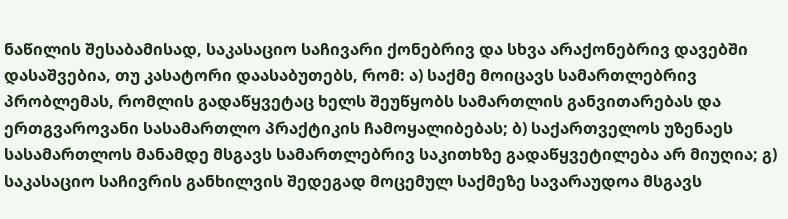ნაწილის შესაბამისად, საკასაციო საჩივარი ქონებრივ და სხვა არაქონებრივ დავებში დასაშვებია, თუ კასატორი დაასაბუთებს, რომ: ა) საქმე მოიცავს სამართლებრივ პრობლემას, რომლის გადაწყვეტაც ხელს შეუწყობს სამართლის განვითარებას და ერთგვაროვანი სასამართლო პრაქტიკის ჩამოყალიბებას; ბ) საქართველოს უზენაეს სასამართლოს მანამდე მსგავს სამართლებრივ საკითხზე გადაწყვეტილება არ მიუღია; გ) საკასაციო საჩივრის განხილვის შედეგად მოცემულ საქმეზე სავარაუდოა მსგავს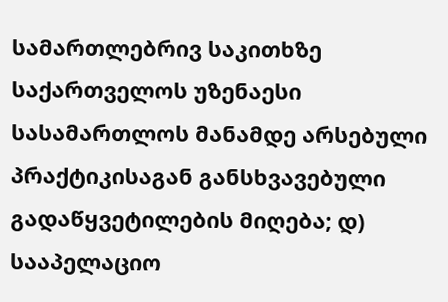სამართლებრივ საკითხზე საქართველოს უზენაესი სასამართლოს მანამდე არსებული პრაქტიკისაგან განსხვავებული გადაწყვეტილების მიღება; დ) სააპელაციო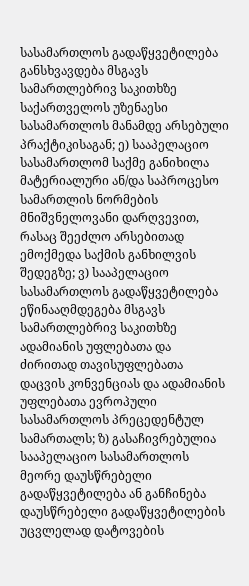სასამართლოს გადაწყვეტილება განსხვავდება მსგავს სამართლებრივ საკითხზე საქართველოს უზენაესი სასამართლოს მანამდე არსებული პრაქტიკისაგან; ე) სააპელაციო სასამართლომ საქმე განიხილა მატერიალური ან/და საპროცესო სამართლის ნორმების მნიშვნელოვანი დარღვევით, რასაც შეეძლო არსებითად ემოქმედა საქმის განხილვის შედეგზე; ვ) სააპელაციო სასამართლოს გადაწყვეტილება ეწინააღმდეგება მსგავს სამართლებრივ საკითხზე ადამიანის უფლებათა და ძირითად თავისუფლებათა დაცვის კონვენციას და ადამიანის უფლებათა ევროპული სასამართლოს პრეცედენტულ სამართალს; ზ) გასაჩივრებულია სააპელაციო სასამართლოს მეორე დაუსწრებელი გადაწყვეტილება ან განჩინება დაუსწრებელი გადაწყვეტილების უცვლელად დატოვების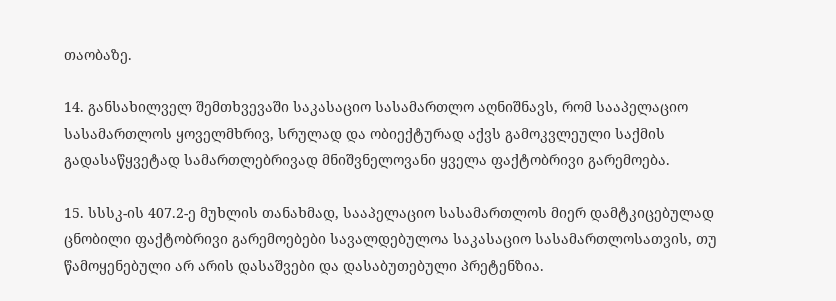თაობაზე.

14. განსახილველ შემთხვევაში საკასაციო სასამართლო აღნიშნავს, რომ სააპელაციო სასამართლოს ყოველმხრივ, სრულად და ობიექტურად აქვს გამოკვლეული საქმის გადასაწყვეტად სამართლებრივად მნიშვნელოვანი ყველა ფაქტობრივი გარემოება.

15. სსსკ-ის 407.2-ე მუხლის თანახმად, სააპელაციო სასამართლოს მიერ დამტკიცებულად ცნობილი ფაქტობრივი გარემოებები სავალდებულოა საკასაციო სასამართლოსათვის, თუ წამოყენებული არ არის დასაშვები და დასაბუთებული პრეტენზია.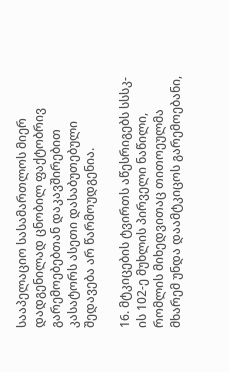სააპელაციო სასამართლოს მიერ დადგენილად ცნობილ ფაქტობრივ გარემოებებთან დაკავშირებით კასატორს ასეთი დასაბუთებული შედავება არ წარმოუდგენია.

16. მტკიცების ტვირთს აწესრიგებს სსსკ-ის 102-ე მუხლის პირველი ნაწილი, რომლის მიხედვითაც თითოეულმა მხარემ უნდა დაამტკიცოს გარემოებანი,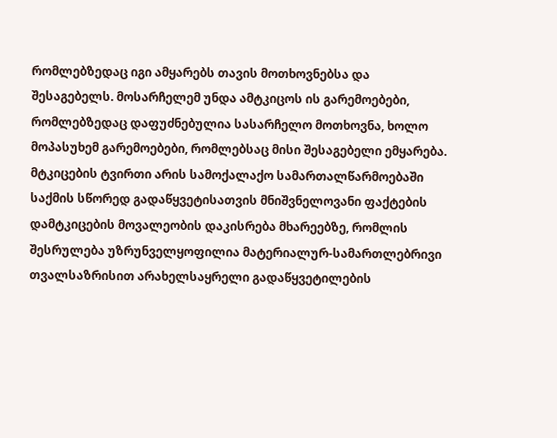რომლებზედაც იგი ამყარებს თავის მოთხოვნებსა და შესაგებელს. მოსარჩელემ უნდა ამტკიცოს ის გარემოებები, რომლებზედაც დაფუძნებულია სასარჩელო მოთხოვნა, ხოლო მოპასუხემ გარემოებები, რომლებსაც მისი შესაგებელი ემყარება. მტკიცების ტვირთი არის სამოქალაქო სამართალწარმოებაში საქმის სწორედ გადაწყვეტისათვის მნიშვნელოვანი ფაქტების დამტკიცების მოვალეობის დაკისრება მხარეებზე, რომლის შესრულება უზრუნველყოფილია მატერიალურ-სამართლებრივი თვალსაზრისით არახელსაყრელი გადაწყვეტილების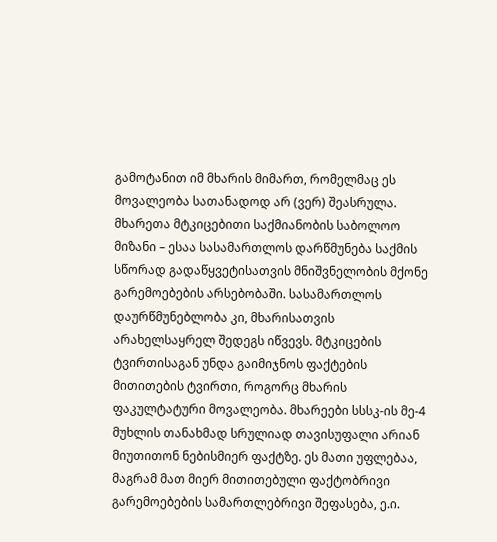გამოტანით იმ მხარის მიმართ, რომელმაც ეს მოვალეობა სათანადოდ არ (ვერ) შეასრულა. მხარეთა მტკიცებითი საქმიანობის საბოლოო მიზანი – ესაა სასამართლოს დარწმუნება საქმის სწორად გადაწყვეტისათვის მნიშვნელობის მქონე გარემოებების არსებობაში. სასამართლოს დაურწმუნებლობა კი, მხარისათვის არახელსაყრელ შედეგს იწვევს. მტკიცების ტვირთისაგან უნდა გაიმიჯნოს ფაქტების მითითების ტვირთი, როგორც მხარის ფაკულტატური მოვალეობა. მხარეები სსსკ-ის მე-4 მუხლის თანახმად სრულიად თავისუფალი არიან მიუთითონ ნებისმიერ ფაქტზე. ეს მათი უფლებაა, მაგრამ მათ მიერ მითითებული ფაქტობრივი გარემოებების სამართლებრივი შეფასება, ე.ი.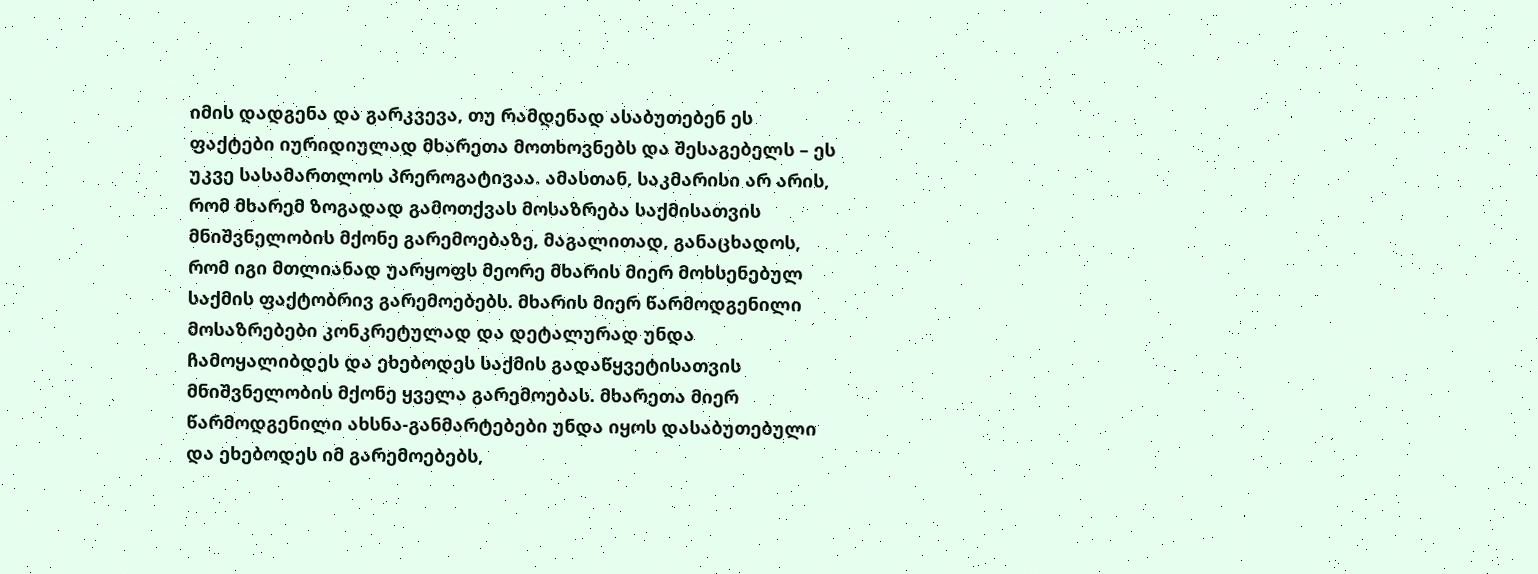იმის დადგენა და გარკვევა, თუ რამდენად ასაბუთებენ ეს ფაქტები იურიდიულად მხარეთა მოთხოვნებს და შესაგებელს – ეს უკვე სასამართლოს პრეროგატივაა. ამასთან, საკმარისი არ არის, რომ მხარემ ზოგადად გამოთქვას მოსაზრება საქმისათვის მნიშვნელობის მქონე გარემოებაზე, მაგალითად, განაცხადოს, რომ იგი მთლიანად უარყოფს მეორე მხარის მიერ მოხსენებულ საქმის ფაქტობრივ გარემოებებს. მხარის მიერ წარმოდგენილი მოსაზრებები კონკრეტულად და დეტალურად უნდა ჩამოყალიბდეს და ეხებოდეს საქმის გადაწყვეტისათვის მნიშვნელობის მქონე ყველა გარემოებას. მხარეთა მიერ წარმოდგენილი ახსნა-განმარტებები უნდა იყოს დასაბუთებული და ეხებოდეს იმ გარემოებებს,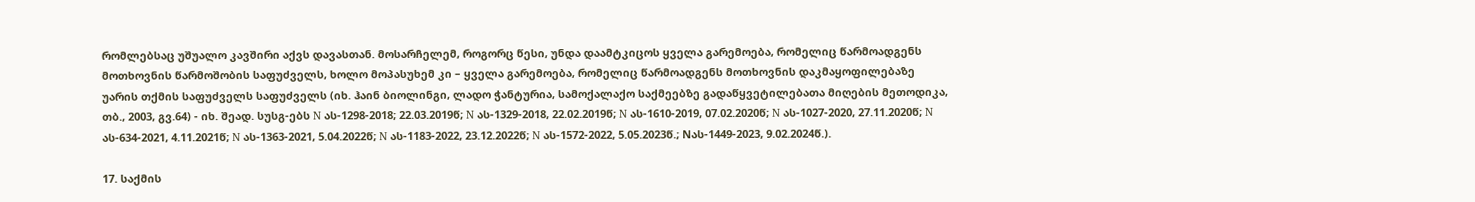რომლებსაც უშუალო კავშირი აქვს დავასთან. მოსარჩელემ, როგორც წესი, უნდა დაამტკიცოს ყველა გარემოება, რომელიც წარმოადგენს მოთხოვნის წარმოშობის საფუძველს, ხოლო მოპასუხემ კი – ყველა გარემოება, რომელიც წარმოადგენს მოთხოვნის დაკმაყოფილებაზე უარის თქმის საფუძველს საფუძველს (იხ. ჰაინ ბიოლინგი, ლადო ჭანტურია, სამოქალაქო საქმეებზე გადაწყვეტილებათა მიღების მეთოდიკა, თბ., 2003, გვ.64) - იხ. შეად. სუსგ-ებს N ას-1298-2018; 22.03.2019წ; N ას-1329-2018, 22.02.2019წ; N ას-1610-2019, 07.02.2020წ; N ას-1027-2020, 27.11.2020წ; N ას-634-2021, 4.11.2021წ; N ას-1363-2021, 5.04.2022წ; N ას-1183-2022, 23.12.2022წ; N ას-1572-2022, 5.05.2023წ.; Nას-1449-2023, 9.02.2024წ.).

17. საქმის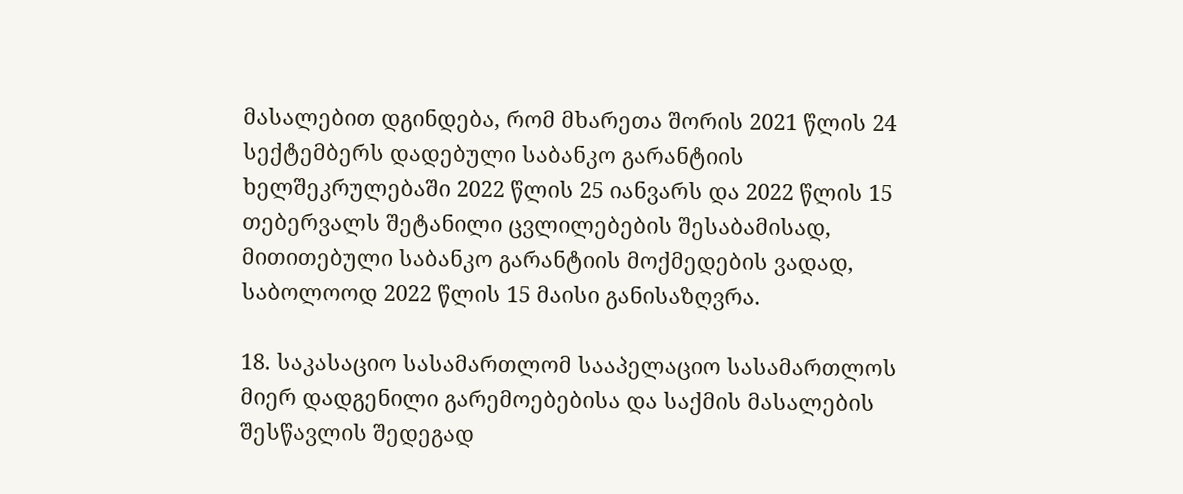მასალებით დგინდება, რომ მხარეთა შორის 2021 წლის 24 სექტემბერს დადებული საბანკო გარანტიის ხელშეკრულებაში 2022 წლის 25 იანვარს და 2022 წლის 15 თებერვალს შეტანილი ცვლილებების შესაბამისად, მითითებული საბანკო გარანტიის მოქმედების ვადად, საბოლოოდ 2022 წლის 15 მაისი განისაზღვრა.

18. საკასაციო სასამართლომ სააპელაციო სასამართლოს მიერ დადგენილი გარემოებებისა და საქმის მასალების შესწავლის შედეგად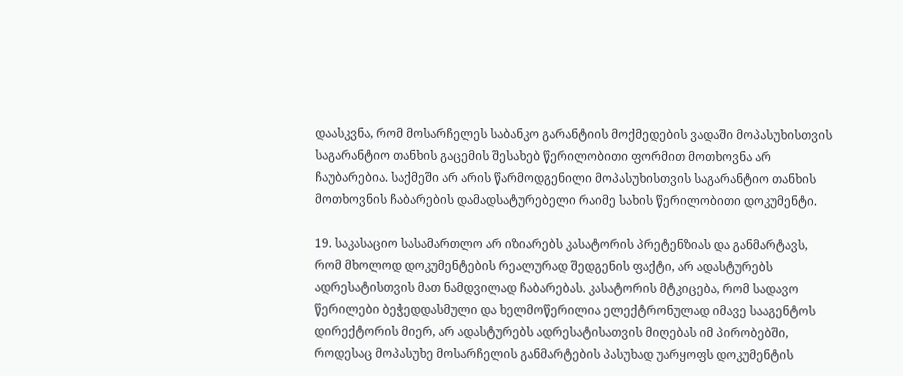დაასკვნა, რომ მოსარჩელეს საბანკო გარანტიის მოქმედების ვადაში მოპასუხისთვის საგარანტიო თანხის გაცემის შესახებ წერილობითი ფორმით მოთხოვნა არ ჩაუბარებია. საქმეში არ არის წარმოდგენილი მოპასუხისთვის საგარანტიო თანხის მოთხოვნის ჩაბარების დამადსატურებელი რაიმე სახის წერილობითი დოკუმენტი.

19. საკასაციო სასამართლო არ იზიარებს კასატორის პრეტენზიას და განმარტავს, რომ მხოლოდ დოკუმენტების რეალურად შედგენის ფაქტი, არ ადასტურებს ადრესატისთვის მათ ნამდვილად ჩაბარებას. კასატორის მტკიცება, რომ სადავო წერილები ბეჭედდასმული და ხელმოწერილია ელექტრონულად იმავე სააგენტოს დირექტორის მიერ, არ ადასტურებს ადრესატისათვის მიღებას იმ პირობებში, როდესაც მოპასუხე მოსარჩელის განმარტების პასუხად უარყოფს დოკუმენტის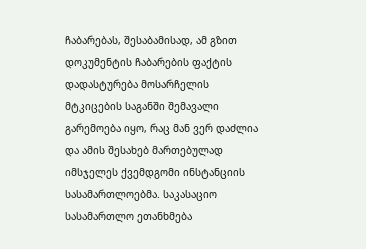ჩაბარებას, შესაბამისად, ამ გზით დოკუმენტის ჩაბარების ფაქტის დადასტურება მოსარჩელის მტკიცების საგანში შემავალი გარემოება იყო, რაც მან ვერ დაძლია და ამის შესახებ მართებულად იმსჯელეს ქვემდგომი ინსტანციის სასამართლოებმა. საკასაციო სასამართლო ეთანხმება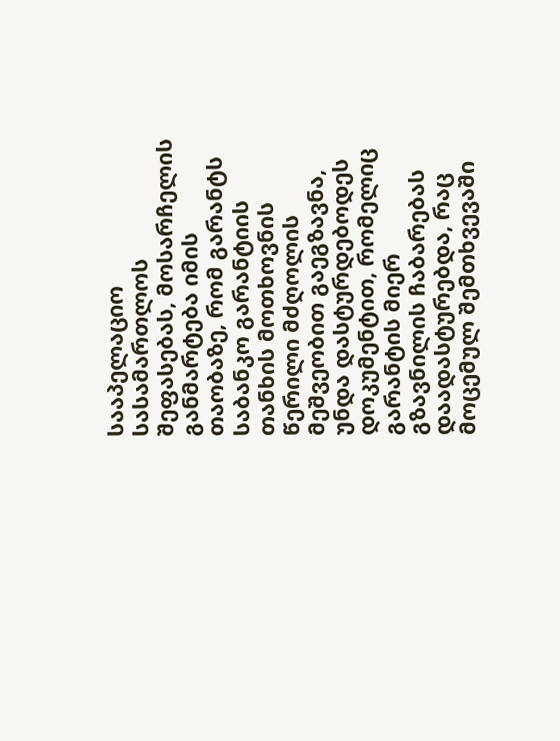სააპელაციო სასამართლოს შეფასებას, მოსარჩელის განმარტება იმის თაობაზე, რომ გარანტს საბანკო გარანტიის თანხის მოთხოვნის წერილი მძღოლის მეშვეობით გაეგზავნა, უნდა დასტურდებოდეს დოკუმენტით, რომელიც გარანტის მიერ გზავნილის ჩაბარებას დაადასტურებდა, რაც მოცემულ შემთხვევაში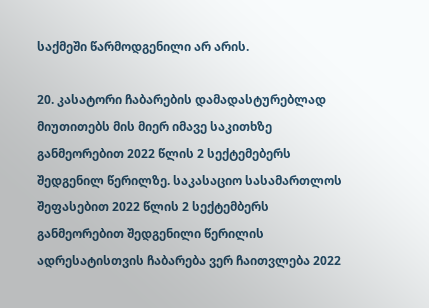საქმეში წარმოდგენილი არ არის.

20. კასატორი ჩაბარების დამადასტურებლად მიუთითებს მის მიერ იმავე საკითხზე განმეორებით 2022 წლის 2 სექტემებერს შედგენილ წერილზე. საკასაციო სასამართლოს შეფასებით 2022 წლის 2 სექტემბერს განმეორებით შედგენილი წერილის ადრესატისთვის ჩაბარება ვერ ჩაითვლება 2022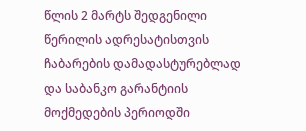წლის 2 მარტს შედგენილი წერილის ადრესატისთვის ჩაბარების დამადასტურებლად და საბანკო გარანტიის მოქმედების პერიოდში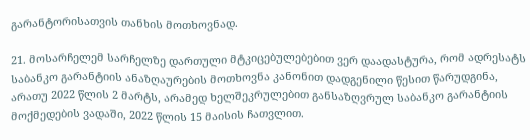გარანტორისათვის თანხის მოთხოვნად.

21. მოსარჩელემ სარჩელზე დართული მტკიცებულებებით ვერ დაადასტურა, რომ ადრესატს საბანკო გარანტიის ანაზღაურების მოთხოვნა კანონით დადგენილი წესით წარუდგინა, არათუ 2022 წლის 2 მარტს, არამედ ხელშეკრულებით განსაზღვრულ საბანკო გარანტიის მოქმედების ვადაში, 2022 წლის 15 მაისის ჩათვლით.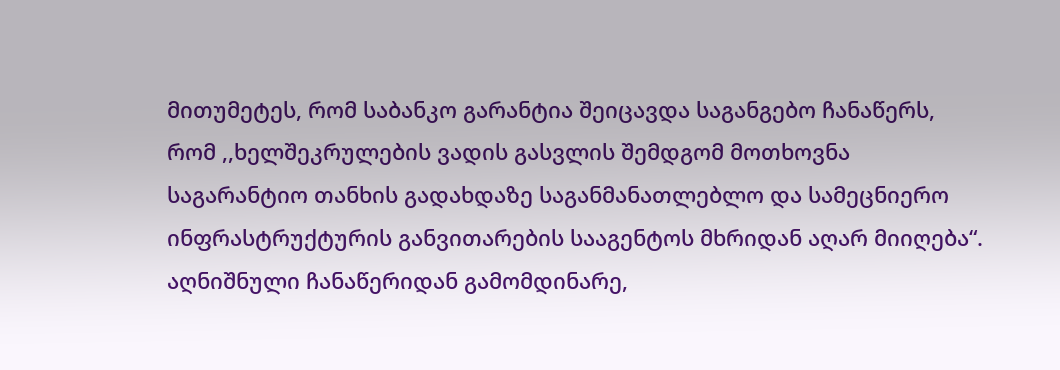მითუმეტეს, რომ საბანკო გარანტია შეიცავდა საგანგებო ჩანაწერს, რომ ,,ხელშეკრულების ვადის გასვლის შემდგომ მოთხოვნა საგარანტიო თანხის გადახდაზე საგანმანათლებლო და სამეცნიერო ინფრასტრუქტურის განვითარების სააგენტოს მხრიდან აღარ მიიღება“. აღნიშნული ჩანაწერიდან გამომდინარე,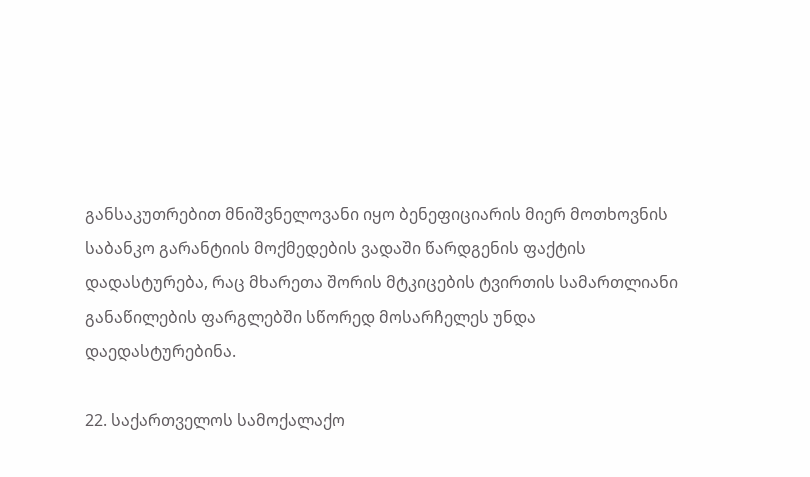განსაკუთრებით მნიშვნელოვანი იყო ბენეფიციარის მიერ მოთხოვნის საბანკო გარანტიის მოქმედების ვადაში წარდგენის ფაქტის დადასტურება, რაც მხარეთა შორის მტკიცების ტვირთის სამართლიანი განაწილების ფარგლებში სწორედ მოსარჩელეს უნდა დაედასტურებინა.

22. საქართველოს სამოქალაქო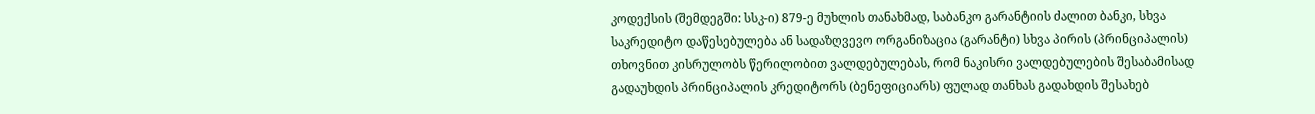კოდექსის (შემდეგში: სსკ-ი) 879-ე მუხლის თანახმად, საბანკო გარანტიის ძალით ბანკი, სხვა საკრედიტო დაწესებულება ან სადაზღვევო ორგანიზაცია (გარანტი) სხვა პირის (პრინციპალის) თხოვნით კისრულობს წერილობით ვალდებულებას, რომ ნაკისრი ვალდებულების შესაბამისად გადაუხდის პრინციპალის კრედიტორს (ბენეფიციარს) ფულად თანხას გადახდის შესახებ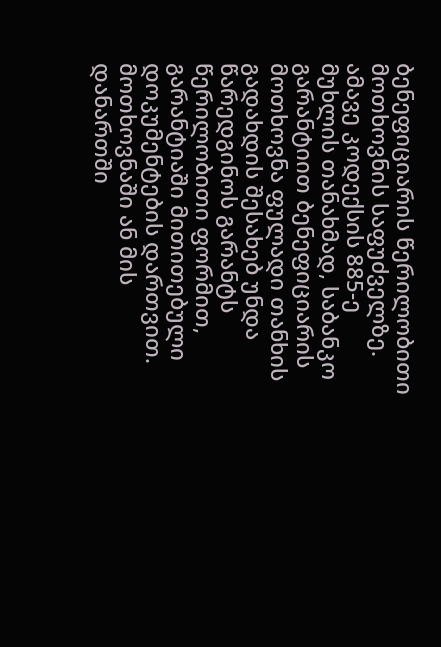ბენეფიციარის წერილობითი მოთხოვნის საფუძველზე. ამავე კოდექსის 885-ე მუხლის თანახმად, საბანკო გარანტიით ბენეფიციარის მოთხოვნა ფულადი თანხის გადახდის შესახებ უნდა წარედგინოს გარანტს წერილობითი ფორმით, გარანტიაში მითითებული დოკუმენტების დართვით. მოთხოვნაში ან მის დანართში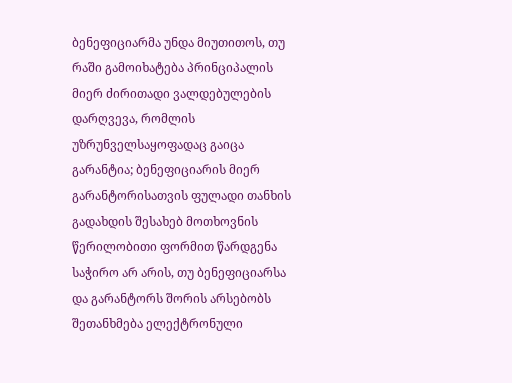ბენეფიციარმა უნდა მიუთითოს, თუ რაში გამოიხატება პრინციპალის მიერ ძირითადი ვალდებულების დარღვევა, რომლის უზრუნველსაყოფადაც გაიცა გარანტია; ბენეფიციარის მიერ გარანტორისათვის ფულადი თანხის გადახდის შესახებ მოთხოვნის წერილობითი ფორმით წარდგენა საჭირო არ არის, თუ ბენეფიციარსა და გარანტორს შორის არსებობს შეთანხმება ელექტრონული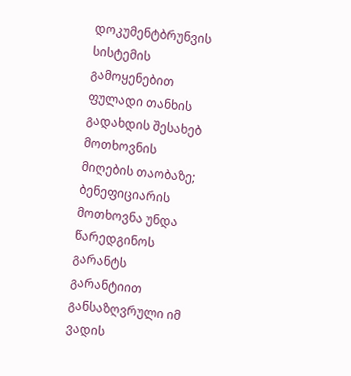დოკუმენტბრუნვის სისტემის გამოყენებით ფულადი თანხის გადახდის შესახებ მოთხოვნის მიღების თაობაზე; ბენეფიციარის მოთხოვნა უნდა წარედგინოს გარანტს გარანტიით განსაზღვრული იმ ვადის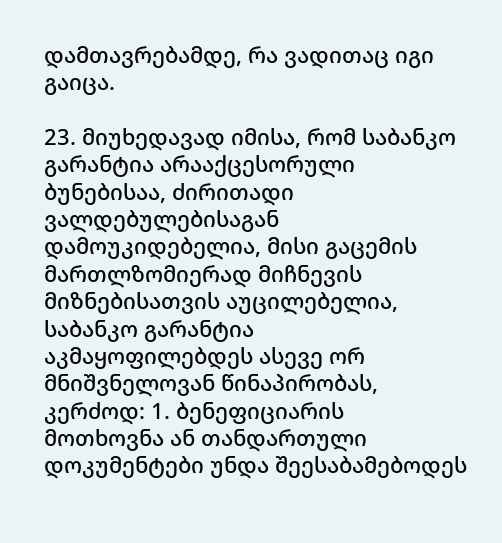დამთავრებამდე, რა ვადითაც იგი გაიცა.

23. მიუხედავად იმისა, რომ საბანკო გარანტია არააქცესორული ბუნებისაა, ძირითადი ვალდებულებისაგან დამოუკიდებელია, მისი გაცემის მართლზომიერად მიჩნევის მიზნებისათვის აუცილებელია, საბანკო გარანტია აკმაყოფილებდეს ასევე ორ მნიშვნელოვან წინაპირობას, კერძოდ: 1. ბენეფიციარის მოთხოვნა ან თანდართული დოკუმენტები უნდა შეესაბამებოდეს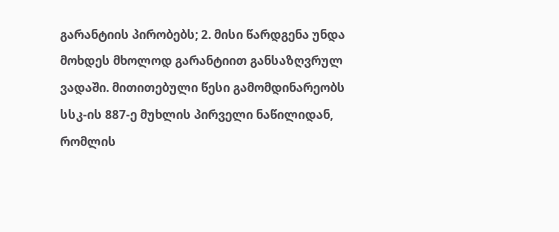გარანტიის პირობებს; 2. მისი წარდგენა უნდა მოხდეს მხოლოდ გარანტიით განსაზღვრულ ვადაში. მითითებული წესი გამომდინარეობს სსკ-ის 887-ე მუხლის პირველი ნაწილიდან, რომლის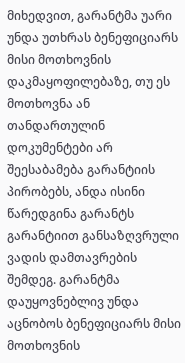მიხედვით, გარანტმა უარი უნდა უთხრას ბენეფიციარს მისი მოთხოვნის დაკმაყოფილებაზე, თუ ეს მოთხოვნა ან თანდართულინ დოკუმენტები არ შეესაბამება გარანტიის პირობებს, ანდა ისინი წარედგინა გარანტს გარანტიით განსაზღვრული ვადის დამთავრების შემდეგ. გარანტმა დაუყოვნებლივ უნდა აცნობოს ბენეფიციარს მისი მოთხოვნის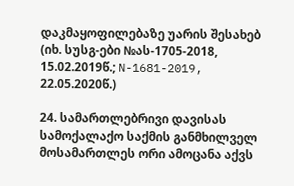დაკმაყოფილებაზე უარის შესახებ (იხ. სუსგ-ები №ას-1705-2018, 15.02.2019წ.; N-1681-2019, 22.05.2020წ.)

24. სამართლებრივი დავისას სამოქალაქო საქმის განმხილველ მოსამართლეს ორი ამოცანა აქვს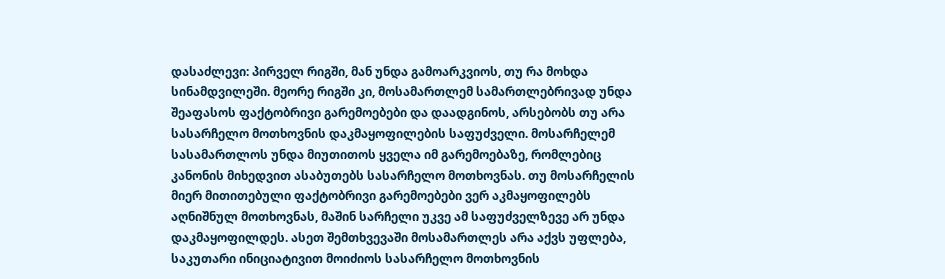დასაძლევი: პირველ რიგში, მან უნდა გამოარკვიოს, თუ რა მოხდა სინამდვილეში. მეორე რიგში კი, მოსამართლემ სამართლებრივად უნდა შეაფასოს ფაქტობრივი გარემოებები და დაადგინოს, არსებობს თუ არა სასარჩელო მოთხოვნის დაკმაყოფილების საფუძველი. მოსარჩელემ სასამართლოს უნდა მიუთითოს ყველა იმ გარემოებაზე, რომლებიც კანონის მიხედვით ასაბუთებს სასარჩელო მოთხოვნას. თუ მოსარჩელის მიერ მითითებული ფაქტობრივი გარემოებები ვერ აკმაყოფილებს აღნიშნულ მოთხოვნას, მაშინ სარჩელი უკვე ამ საფუძველზევე არ უნდა დაკმაყოფილდეს. ასეთ შემთხვევაში მოსამართლეს არა აქვს უფლება, საკუთარი ინიციატივით მოიძიოს სასარჩელო მოთხოვნის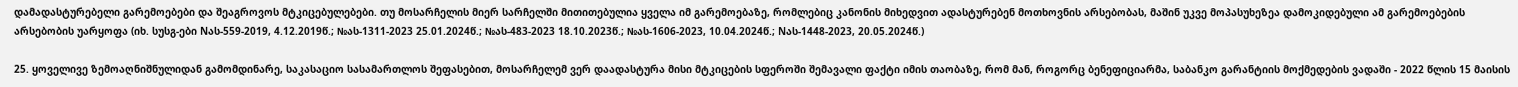დამადასტურებელი გარემოებები და შეაგროვოს მტკიცებულებები. თუ მოსარჩელის მიერ სარჩელში მითითებულია ყველა იმ გარემოებაზე, რომლებიც კანონის მიხედვით ადასტურებენ მოთხოვნის არსებობას, მაშინ უკვე მოპასუხეზეა დამოკიდებული ამ გარემოებების არსებობის უარყოფა (იხ. სუსგ-ები Nას-559-2019, 4.12.2019წ.; №ას-1311-2023 25.01.2024წ.; №ას-483-2023 18.10.2023წ.; №ას-1606-2023, 10.04.2024წ.; Nას-1448-2023, 20.05.2024წ.)

25. ყოველივე ზემოაღნიშნულიდან გამომდინარე, საკასაციო სასამართლოს შეფასებით, მოსარჩელემ ვერ დაადასტურა მისი მტკიცების სფეროში შემავალი ფაქტი იმის თაობაზე, რომ მან, როგორც ბენეფიციარმა, საბანკო გარანტიის მოქმედების ვადაში - 2022 წლის 15 მაისის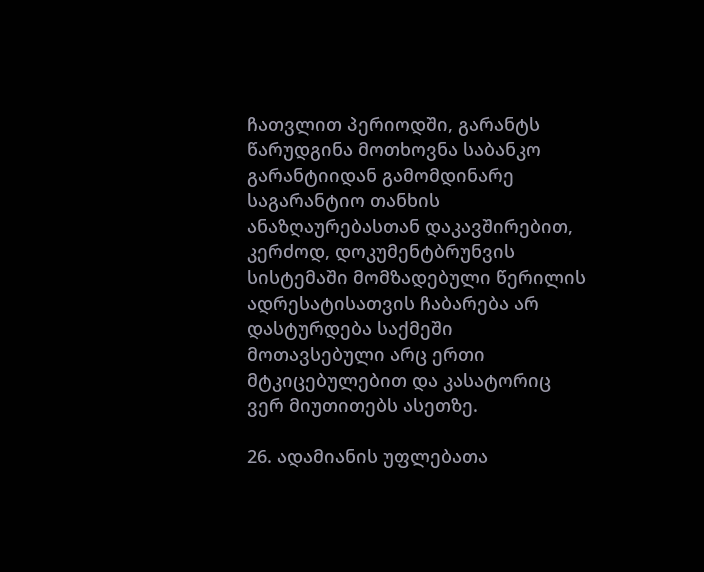ჩათვლით პერიოდში, გარანტს წარუდგინა მოთხოვნა საბანკო გარანტიიდან გამომდინარე საგარანტიო თანხის ანაზღაურებასთან დაკავშირებით, კერძოდ, დოკუმენტბრუნვის სისტემაში მომზადებული წერილის ადრესატისათვის ჩაბარება არ დასტურდება საქმეში მოთავსებული არც ერთი მტკიცებულებით და კასატორიც ვერ მიუთითებს ასეთზე.

26. ადამიანის უფლებათა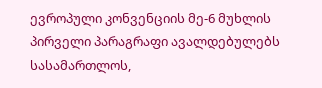ევროპული კონვენციის მე-6 მუხლის პირველი პარაგრაფი ავალდებულებს სასამართლოს,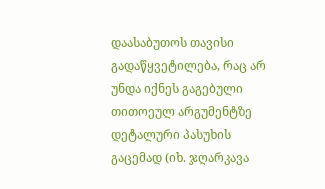დაასაბუთოს თავისი გადაწყვეტილება, რაც არ უნდა იქნეს გაგებული თითოეულ არგუმენტზე დეტალური პასუხის გაცემად (იხ. ჯღარკავა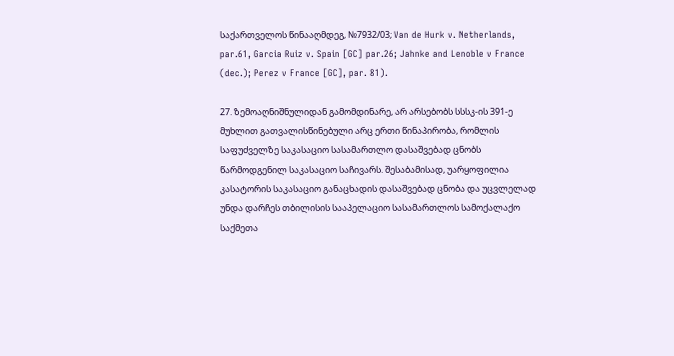საქართველოს წინააღმდეგ, №7932/03; Van de Hurk v. Netherlands, par.61, Garcia Ruiz v. Spain [GC] par.26; Jahnke and Lenoble v France (dec.); Perez v France [GC], par. 81).

27. ზემოაღნიშნულიდან გამომდინარე, არ არსებობს სსსკ-ის 391-ე მუხლით გათვალისწინებული არც ერთი წინაპირობა, რომლის საფუძველზე საკასაციო სასამართლო დასაშვებად ცნობს წარმოდგენილ საკასაციო საჩივარს. შესაბამისად, უარყოფილია კასატორის საკასაციო განაცხადის დასაშვებად ცნობა და უცვლელად უნდა დარჩეს თბილისის სააპელაციო სასამართლოს სამოქალაქო საქმეთა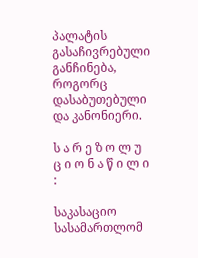პალატის გასაჩივრებული განჩინება, როგორც დასაბუთებული და კანონიერი.

ს ა რ ე ზ ო ლ უ ც ი ო ნ ა წ ი ლ ი :

საკასაციო სასამართლომ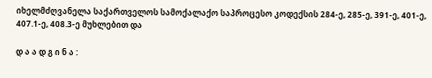იხელმძღვანელა საქართველოს სამოქალაქო საპროცესო კოდექსის 284-ე, 285-ე, 391-ე, 401-ე, 407.1-ე, 408.3-ე მუხლებით და

დ ა ა დ გ ი ნ ა :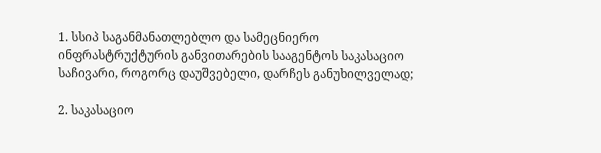1. სსიპ საგანმანათლებლო და სამეცნიერო ინფრასტრუქტურის განვითარების სააგენტოს საკასაციო საჩივარი, როგორც დაუშვებელი, დარჩეს განუხილველად;

2. საკასაციო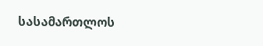სასამართლოს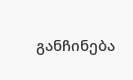განჩინება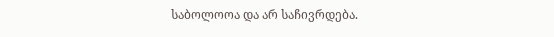საბოლოოა და არ საჩივრდება.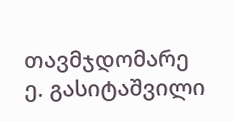თავმჯდომარე ე. გასიტაშვილი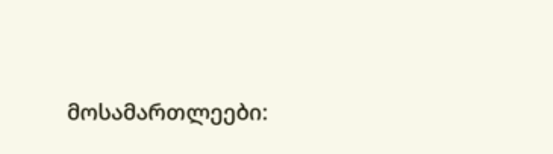მოსამართლეები: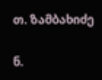თ. ზამბახიძე

ნ.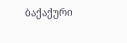ბაქაქური